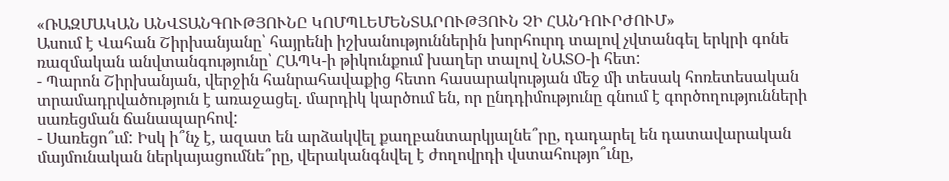«ՌԱԶՄԱԿԱՆ ԱՆՎՏԱՆԳՈՒԹՅՈՒՆԸ ԿՈՄՊԼԵՄԵՆՏԱՐՈՒԹՅՈՒՆ ՉԻ ՀԱՆԴՈՒՐԺՈՒՄ»
Ասում է Վահան Շիրխանյանը՝ հայրենի իշխանություններին խորհուրդ տալով չվտանգել երկրի գոնե ռազմական անվտանգությունը՝ ՀԱՊԿ-ի թիկունքում խաղեր տալով ՆԱՏՕ-ի հետ:
- Պարոն Շիրխանյան, վերջին հանրահավաքից հետո հասարակության մեջ մի տեսակ հոռետեսական տրամադրվածություն է առաջացել. մարդիկ կարծում են, որ ընդդիմությունը գնում է գործողությունների սառեցման ճանապարհով:
- Սառեցո՞ւմ: Իսկ ի՞նչ է, ազատ են արձակվել քաղբանտարկյալնե՞րը, դադարել են դատավարական մայմունական ներկայացումնե՞րը, վերականգնվել է ժողովրդի վստահությո՞ւնը,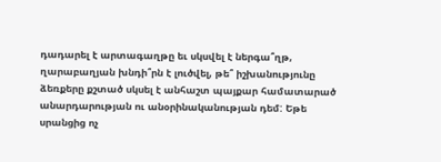դադարել է արտագաղթը եւ սկսվել է ներգա՞ղթ, ղարաբաղյան խնդի՞րն է լուծվել, թե՞ իշխանությունը ձեռքերը քշտած սկսել է անհաշտ պայքար համատարած անարդարության ու անօրինականության դեմ: Եթե սրանցից ոչ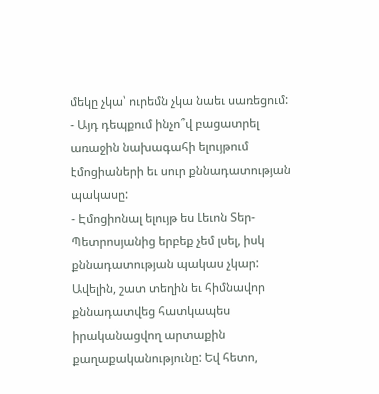մեկը չկա՝ ուրեմն չկա նաեւ սառեցում:
- Այդ դեպքում ինչո՞վ բացատրել առաջին նախագահի ելույթում էմոցիաների եւ սուր քննադատության պակասը:
- Էմոցիոնալ ելույթ ես Լեւոն Տեր-Պետրոսյանից երբեք չեմ լսել, իսկ քննադատության պակաս չկար: Ավելին, շատ տեղին եւ հիմնավոր քննադատվեց հատկապես իրականացվող արտաքին քաղաքականությունը: Եվ հետո,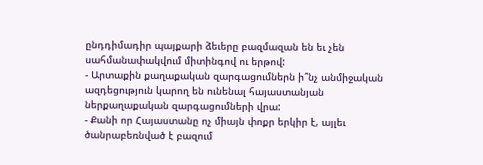ընդդիմադիր պայքարի ձեւերը բազմազան են եւ չեն սահմանափակվում միտինգով ու երթով:
- Արտաքին քաղաքական զարգացումներն ի՞նչ անմիջական ազդեցություն կարող են ունենալ հայաստանյան ներքաղաքական զարգացումների վրա:
- Քանի որ Հայաստանը ոչ միայն փոքր երկիր է, այլեւ ծանրաբեռնված է բազում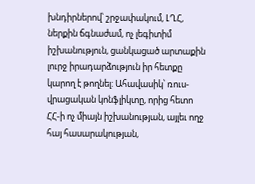խնդիրներով՝ շրջափակում, ԼՂՀ, ներքին ճգնաժամ, ոչ լեգիտիմ իշխանություն, ցանկացած արտաքին լուրջ իրադարձություն իր հետքը կարող է թողնել: Ահավասիկ՝ ռուս-վրացական կոնֆլիկտը, որից հետո ՀՀ-ի ոչ միայն իշխանության, այլեւ ողջ հայ հասարակության,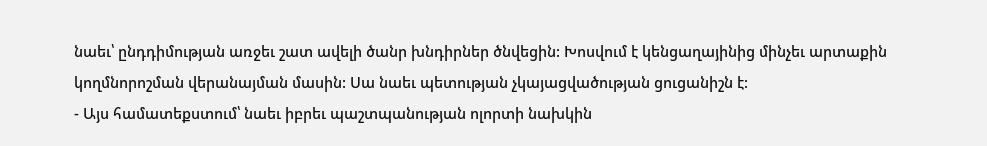նաեւ՝ ընդդիմության առջեւ շատ ավելի ծանր խնդիրներ ծնվեցին: Խոսվում է կենցաղայինից մինչեւ արտաքին կողմնորոշման վերանայման մասին: Սա նաեւ պետության չկայացվածության ցուցանիշն է:
- Այս համատեքստում՝ նաեւ իբրեւ պաշտպանության ոլորտի նախկին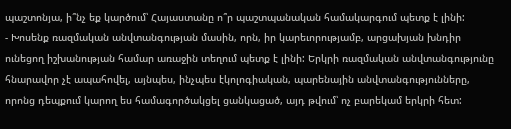պաշտոնյա, ի՞նչ եք կարծում՝ Հայաստանը ո՞ր պաշտպանական համակարգում պետք է լինի:
- Խոսենք ռազմական անվտանգության մասին, որն, իր կարեւորությամբ, արցախյան խնդիր ունեցող իշխանության համար առաջին տեղում պետք է լինի: Երկրի ռազմական անվտանգությունը հնարավոր չէ ապահովել, այնպես, ինչպես էկոլոգիական, պարենային անվտանգությունները, որոնց դեպքում կարող ես համագործակցել ցանկացած, այդ թվում՝ ոչ բարեկամ երկրի հետ: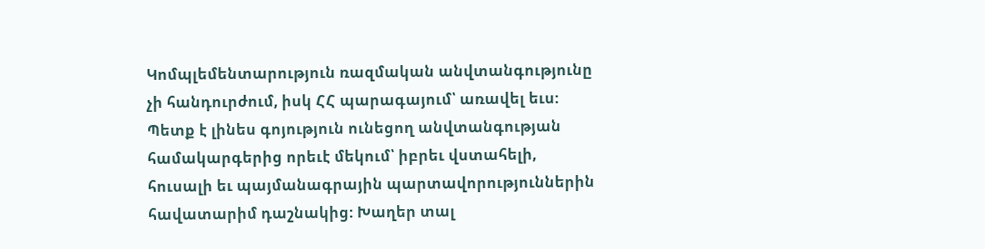Կոմպլեմենտարություն ռազմական անվտանգությունը չի հանդուրժում, իսկ ՀՀ պարագայում՝ առավել եւս: Պետք է լինես գոյություն ունեցող անվտանգության համակարգերից որեւէ մեկում՝ իբրեւ վստահելի, հուսալի եւ պայմանագրային պարտավորություններին հավատարիմ դաշնակից: Խաղեր տալ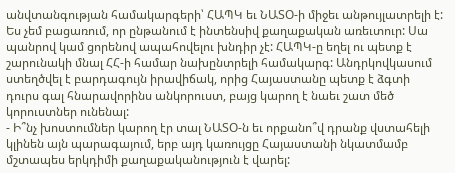անվտանգության համակարգերի՝ ՀԱՊԿ եւ ՆԱՏՕ-ի միջեւ անթույլատրելի է: Ես չեմ բացառում, որ ընթանում է ինտենսիվ քաղաքական առեւտուր: Սա պանրով կամ ցորենով ապահովելու խնդիր չէ: ՀԱՊԿ-ը եղել ու պետք է շարունակի մնալ ՀՀ-ի համար նախընտրելի համակարգ: Անդրկովկասում ստեղծվել է բարդագույն իրավիճակ, որից Հայաստանը պետք է ձգտի դուրս գալ հնարավորինս անկորուստ, բայց կարող է նաեւ շատ մեծ կորուստներ ունենալ:
- Ի՞նչ խոստումներ կարող էր տալ ՆԱՏՕ-ն եւ որքանո՞վ դրանք վստահելի կլինեն այն պարագայում, երբ այդ կառույցը Հայաստանի նկատմամբ մշտապես երկդիմի քաղաքականություն է վարել: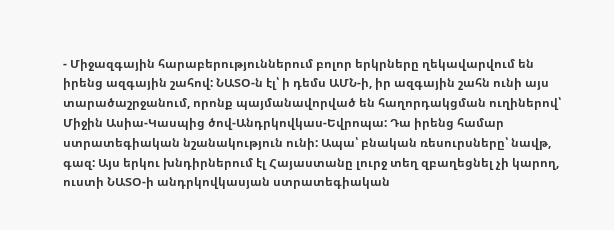- Միջազգային հարաբերություններում բոլոր երկրները ղեկավարվում են իրենց ազգային շահով: ՆԱՏՕ-ն էլ՝ ի դեմս ԱՄՆ-ի, իր ազգային շահն ունի այս տարածաշրջանում, որոնք պայմանավորված են հաղորդակցման ուղիներով՝ Միջին Ասիա-Կասպից ծով-Անդրկովկաս-Եվրոպա: Դա իրենց համար ստրատեգիական նշանակություն ունի: Ապա՝ բնական ռեսուրսները՝ նավթ, գազ: Այս երկու խնդիրներում էլ Հայաստանը լուրջ տեղ զբաղեցնել չի կարող, ուստի ՆԱՏՕ-ի անդրկովկասյան ստրատեգիական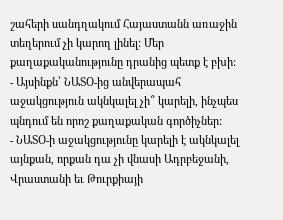շահերի սանդղակում Հայաստանն առաջին տեղերում չի կարող լինել: Մեր քաղաքականությունը դրանից պետք է բխի:
- Այսինքն՝ ՆԱՏՕ-ից անվերապահ աջակցություն ակնկալել չի՞ կարելի, ինչպես պնդում են որոշ քաղաքական գործիչներ:
- ՆԱՏՕ-ի աջակցությունը կարելի է ակնկալել այնքան, որքան դա չի վնասի Ադրբեջանի, Վրաստանի եւ Թուրքիայի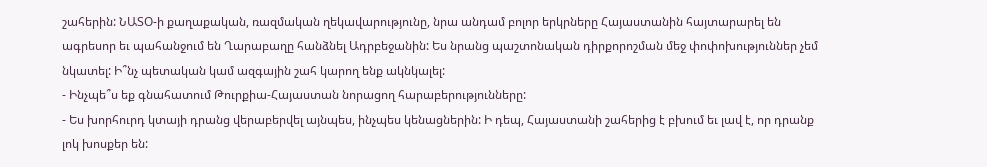շահերին: ՆԱՏՕ-ի քաղաքական, ռազմական ղեկավարությունը, նրա անդամ բոլոր երկրները Հայաստանին հայտարարել են ագրեսոր եւ պահանջում են Ղարաբաղը հանձնել Ադրբեջանին: Ես նրանց պաշտոնական դիրքորոշման մեջ փոփոխություններ չեմ նկատել: Ի՞նչ պետական կամ ազգային շահ կարող ենք ակնկալել:
- Ինչպե՞ս եք գնահատում Թուրքիա-Հայաստան նորացող հարաբերությունները:
- Ես խորհուրդ կտայի դրանց վերաբերվել այնպես, ինչպես կենացներին: Ի դեպ, Հայաստանի շահերից է բխում եւ լավ է, որ դրանք լոկ խոսքեր են: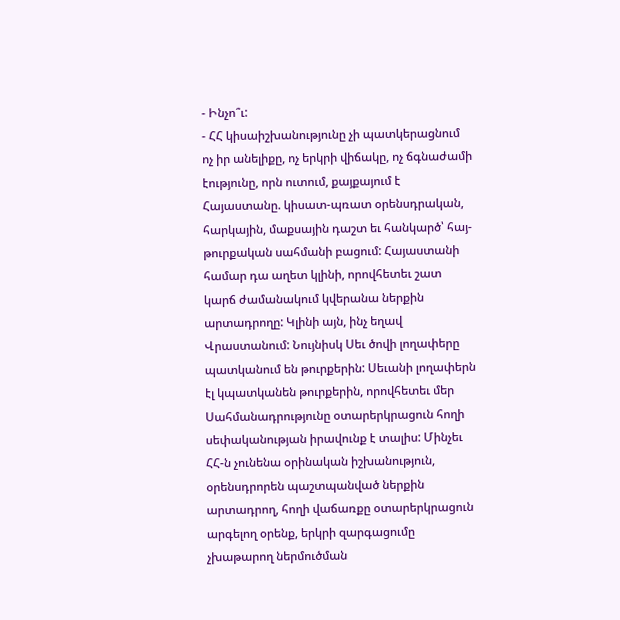- Ինչո՞ւ:
- ՀՀ կիսաիշխանությունը չի պատկերացնում ոչ իր անելիքը, ոչ երկրի վիճակը, ոչ ճգնաժամի էությունը, որն ուտում, քայքայում է Հայաստանը. կիսատ-պռատ օրենսդրական, հարկային, մաքսային դաշտ եւ հանկարծ՝ հայ-թուրքական սահմանի բացում: Հայաստանի համար դա աղետ կլինի, որովհետեւ շատ կարճ ժամանակում կվերանա ներքին արտադրողը: Կլինի այն, ինչ եղավ Վրաստանում: Նույնիսկ Սեւ ծովի լողափերը պատկանում են թուրքերին: Սեւանի լողափերն էլ կպատկանեն թուրքերին, որովհետեւ մեր Սահմանադրությունը օտարերկրացուն հողի սեփականության իրավունք է տալիս: Մինչեւ ՀՀ-ն չունենա օրինական իշխանություն, օրենսդրորեն պաշտպանված ներքին արտադրող, հողի վաճառքը օտարերկրացուն արգելող օրենք, երկրի զարգացումը չխաթարող ներմուծման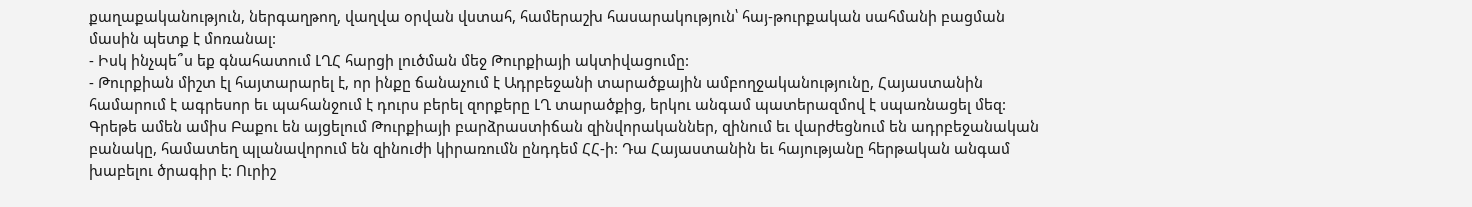քաղաքականություն, ներգաղթող, վաղվա օրվան վստահ, համերաշխ հասարակություն՝ հայ-թուրքական սահմանի բացման մասին պետք է մոռանալ:
- Իսկ ինչպե՞ս եք գնահատում ԼՂՀ հարցի լուծման մեջ Թուրքիայի ակտիվացումը:
- Թուրքիան միշտ էլ հայտարարել է, որ ինքը ճանաչում է Ադրբեջանի տարածքային ամբողջականությունը, Հայաստանին համարում է ագրեսոր եւ պահանջում է դուրս բերել զորքերը ԼՂ տարածքից, երկու անգամ պատերազմով է սպառնացել մեզ: Գրեթե ամեն ամիս Բաքու են այցելում Թուրքիայի բարձրաստիճան զինվորականներ, զինում եւ վարժեցնում են ադրբեջանական բանակը, համատեղ պլանավորում են զինուժի կիրառումն ընդդեմ ՀՀ-ի: Դա Հայաստանին եւ հայությանը հերթական անգամ խաբելու ծրագիր է: Ուրիշ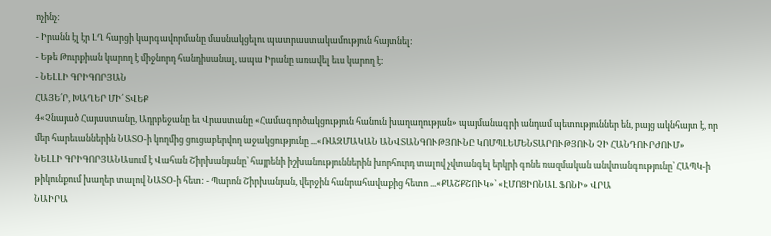ոչինչ:
- Իրանն էլ էր ԼՂ հարցի կարգավորմանը մասնակցելու պատրաստակամություն հայտնել:
- Եթե Թուրքիան կարող է միջնորդ հանդիսանալ, ապա Իրանը առավել եւս կարող է:
- ՆԵԼԼԻ ԳՐԻԳՈՐՅԱՆ
ՀԱՅԵ՛Ր, ԽԱՂԵՐ ՄԻ՛ ՏՎԵՔ
4«Չնայած Հայաստանը, Ադրբեջանը եւ Վրաստանը «Համագործակցություն հանուն խաղաղության» պայմանագրի անդամ պետություններ են, բայց ակնհայտ է, որ մեր հարեւաններին ՆԱՏՕ-ի կողմից ցուցաբերվող աջակցությունը ...«ՌԱԶՄԱԿԱՆ ԱՆՎՏԱՆԳՈՒԹՅՈՒՆԸ ԿՈՄՊԼԵՄԵՆՏԱՐՈՒԹՅՈՒՆ ՉԻ ՀԱՆԴՈՒՐԺՈՒՄ»
ՆԵԼԼԻ ԳՐԻԳՈՐՅԱՆԱսում է Վահան Շիրխանյանը՝ հայրենի իշխանություններին խորհուրդ տալով չվտանգել երկրի գոնե ռազմական անվտանգությունը՝ ՀԱՊԿ-ի թիկունքում խաղեր տալով ՆԱՏՕ-ի հետ: - Պարոն Շիրխանյան, վերջին հանրահավաքից հետո ...«ՔԱՇՔՇՈՒԿ»՝ «ԷՄՈՑԻՈՆԱԼ ՖՈՆԻ» ՎՐԱ
ՆԱԻՐԱ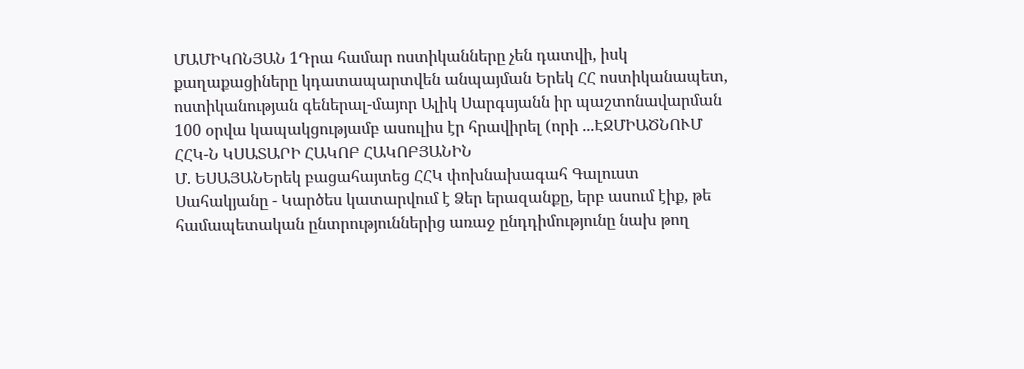ՄԱՄԻԿՈՆՅԱՆ 1Դրա համար ոստիկանները չեն դատվի, իսկ քաղաքացիները կդատապարտվեն անպայման Երեկ ՀՀ ոստիկանապետ, ոստիկանության գեներալ-մայոր Ալիկ Սարգսյանն իր պաշտոնավարման 100 օրվա կապակցությամբ ասուլիս էր հրավիրել (որի ...ԷՋՄԻԱԾՆՈՒՄ ՀՀԿ-Ն ԿՍԱՏԱՐԻ ՀԱԿՈԲ ՀԱԿՈԲՅԱՆԻՆ
Մ. ԵՍԱՅԱՆԵրեկ բացահայտեց ՀՀԿ փոխնախագահ Գալուստ Սահակյանը - Կարծես կատարվում է Ձեր երազանքը, երբ ասում էիք, թե համապետական ընտրություններից առաջ ընդդիմությունը նախ թող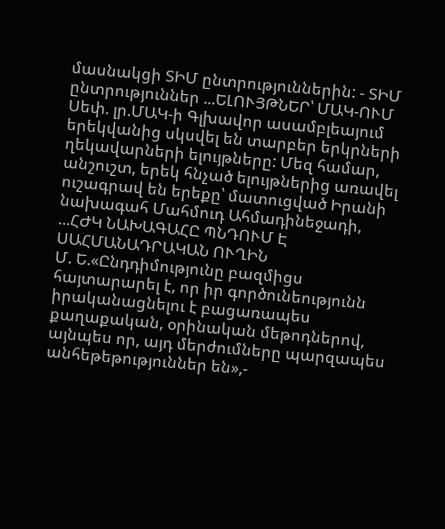մասնակցի ՏԻՄ ընտրություններին: - ՏԻՄ ընտրություններ ...ԵԼՈՒՅԹՆԵՐ՝ ՄԱԿ-ՈՒՄ
Սեփ. լր.ՄԱԿ-ի Գլխավոր ասամբլեայում երեկվանից սկսվել են տարբեր երկրների ղեկավարների ելույթները: Մեզ համար, անշուշտ, երեկ հնչած ելույթներից առավել ուշագրավ են երեքը՝ մատուցված Իրանի նախագահ Մահմուդ Ահմադինեջադի, ...ՀԺԿ ՆԱԽԱԳԱՀԸ ՊՆԴՈՒՄ Է ՍԱՀՄԱՆԱԴՐԱԿԱՆ ՈՒՂԻՆ
Մ. Ե.«Ընդդիմությունը բազմիցս հայտարարել է, որ իր գործունեությունն իրականացնելու է բացառապես քաղաքական, օրինական մեթոդներով, այնպես որ, այդ մերժումները պարզապես անհեթեթություններ են»,-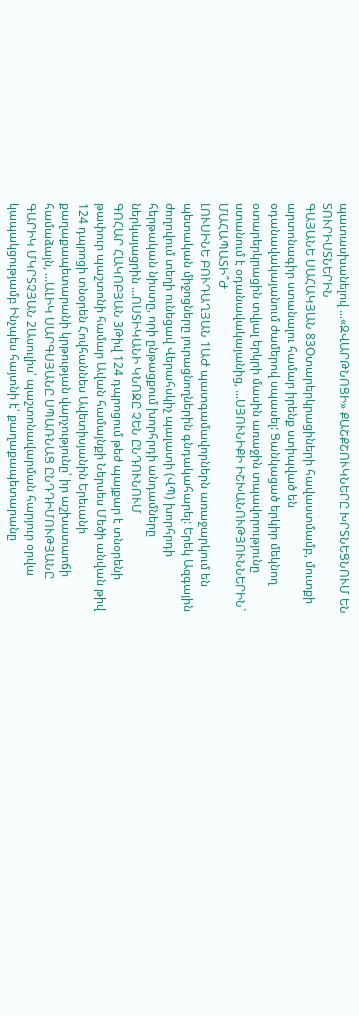պատասխանելով ...«ԶՎԱՐԹՆՈՑԻ» ՔԱՇՔՇՈՒԿՆԵՐԸ ԽՐՏՆԵՑՆՈՒՄ ԵՆ ՏՈՒՐԻՍՏՆԵՐԻՆ
ԳԱՅԱՆԵ ՍԱՀԱԿՅԱՆ 83Օտարերկրացիների հավաստմամբ, մուտքի արտոնագիր ստանալու համար իրենք ստիպված են օդանավակայանում ժամերով սպասել: Ցանկացած երկիր մեկնող օտարերկրացին տվյալ երկրի մասին առաջին տպավորությունը ստանում է օդանավակայանից, ...ՍՅՈՒՆԻՔԻ ԻՇԽԱՆՈՒԹՅՈՒՆՆԵՐԻՆ` ՄԱՀԱՊԱՏԻ՞Ժ
ԼՈՒՍԻՆԵ ԲՈՒԴԱՂՅԱՆ 1ԱԺ պատգամավորներն առաջարկում են պետական միջոցները յուրացնողներին գնդակահարել: Երեկ Ազգային ժողովում տեղի ունեցավ Վերահսկիչ պալատի (ՎՊ) խորհրդի հերթական նիստը, որի ընթացքում խորհրդի անդամները ներկայացրին ...ՈՍՏԻԿԱՆԻ ԿՆՈՋԸ ՉԵՆ ԸՆԴՈՒՆՈՒՄ
ԳՈՀԱՐ ՀԱԿՈԲՅԱՆ 3Թիվ 124 դպրոցում թեժ պայքար է տնօրենի թափուր պաշտոնի համար Ավան համայնքի Ներսես Մեծի անվան թիվ 124 դպրոցի տնօրեն Հովհաննես Ավետիսյանին Երեւանի քաղաքապետարանի կրթության վարչությունը՝ իր աշխատաոճի համաձայն, ...ԱԼԻԿ ՍԱՐԳՍՅԱՆԸ ՍՊԱՌՆԱՑ ԸՆԴԴԻՄՈՒԹՅԱՆԸ
ԳԱՐԻԿ ՄԿՐՏՉՅԱՆ 2Ասուլիս՝ պաշտոնավարման հարյուր օրվա կապակցությամբ Ինչպես հայտնի է՝ քաղաքապետարանը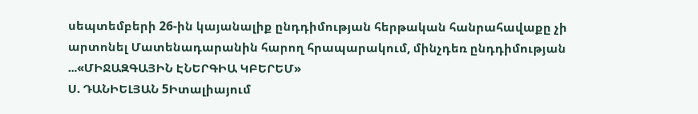սեպտեմբերի 26-ին կայանալիք ընդդիմության հերթական հանրահավաքը չի արտոնել Մատենադարանին հարող հրապարակում, մինչդեռ ընդդիմության ...«ՄԻՋԱԶԳԱՅԻՆ ԷՆԵՐԳԻԱ ԿԲԵՐԵՄ»
Ս. ԴԱՆԻԵԼՅԱՆ 5Իտալիայում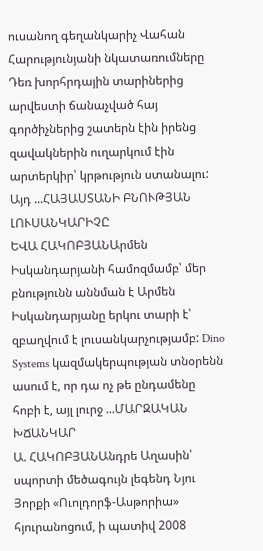ուսանող գեղանկարիչ Վահան Հարությունյանի նկատառումները Դեռ խորհրդային տարիներից արվեստի ճանաչված հայ գործիչներից շատերն էին իրենց զավակներին ուղարկում էին արտերկիր՝ կրթություն ստանալու: Այդ ...ՀԱՅԱՍՏԱՆԻ ԲՆՈՒԹՅԱՆ ԼՈՒՍԱՆԿԱՐԻՉԸ
ԵՎԱ ՀԱԿՈԲՅԱՆԱրմեն Իսկանդարյանի համոզմամբ՝ մեր բնությունն աննման է Արմեն Իսկանդարյանը երկու տարի է՝ զբաղվում է լուսանկարչությամբ: Dino Systems կազմակերպության տնօրենն ասում է, որ դա ոչ թե ընդամենը հոբի է, այլ լուրջ ...ՄԱՐԶԱԿԱՆ ԽՃԱՆԿԱՐ
Ա. ՀԱԿՈԲՅԱՆԱնդրե Աղասին՝ սպորտի մեծագույն լեգենդ Նյու Յորքի «Ուոլդորֆ-Ասթորիա» հյուրանոցում, ի պատիվ 2008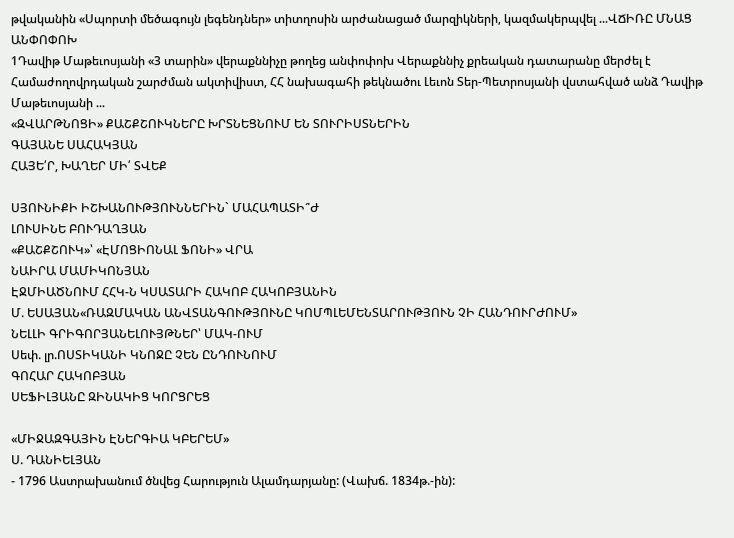թվականին «Սպորտի մեծագույն լեգենդներ» տիտղոսին արժանացած մարզիկների, կազմակերպվել ...ՎՃԻՌԸ ՄՆԱՑ ԱՆՓՈՓՈԽ
1Դավիթ Մաթեւոսյանի «3 տարին» վերաքննիչը թողեց անփոփոխ Վերաքննիչ քրեական դատարանը մերժել է Համաժողովրդական շարժման ակտիվիստ, ՀՀ նախագահի թեկնածու Լեւոն Տեր-Պետրոսյանի վստահված անձ Դավիթ Մաթեւոսյանի ...
«ԶՎԱՐԹՆՈՑԻ» ՔԱՇՔՇՈՒԿՆԵՐԸ ԽՐՏՆԵՑՆՈՒՄ ԵՆ ՏՈՒՐԻՍՏՆԵՐԻՆ
ԳԱՅԱՆԵ ՍԱՀԱԿՅԱՆ
ՀԱՅԵ՛Ր, ԽԱՂԵՐ ՄԻ՛ ՏՎԵՔ

ՍՅՈՒՆԻՔԻ ԻՇԽԱՆՈՒԹՅՈՒՆՆԵՐԻՆ` ՄԱՀԱՊԱՏԻ՞Ժ
ԼՈՒՍԻՆԵ ԲՈՒԴԱՂՅԱՆ
«ՔԱՇՔՇՈՒԿ»՝ «ԷՄՈՑԻՈՆԱԼ ՖՈՆԻ» ՎՐԱ
ՆԱԻՐԱ ՄԱՄԻԿՈՆՅԱՆ
ԷՋՄԻԱԾՆՈՒՄ ՀՀԿ-Ն ԿՍԱՏԱՐԻ ՀԱԿՈԲ ՀԱԿՈԲՅԱՆԻՆ
Մ. ԵՍԱՅԱՆ«ՌԱԶՄԱԿԱՆ ԱՆՎՏԱՆԳՈՒԹՅՈՒՆԸ ԿՈՄՊԼԵՄԵՆՏԱՐՈՒԹՅՈՒՆ ՉԻ ՀԱՆԴՈՒՐԺՈՒՄ»
ՆԵԼԼԻ ԳՐԻԳՈՐՅԱՆԵԼՈՒՅԹՆԵՐ՝ ՄԱԿ-ՈՒՄ
Սեփ. լր.ՈՍՏԻԿԱՆԻ ԿՆՈՋԸ ՉԵՆ ԸՆԴՈՒՆՈՒՄ
ԳՈՀԱՐ ՀԱԿՈԲՅԱՆ
ՍԵՖԻԼՅԱՆԸ ԶԻՆԱԿԻՑ ԿՈՐՑՐԵՑ

«ՄԻՋԱԶԳԱՅԻՆ ԷՆԵՐԳԻԱ ԿԲԵՐԵՄ»
Ս. ԴԱՆԻԵԼՅԱՆ
- 1796 Աստրախանում ծնվեց Հարություն Ալամդարյանը: (Վախճ. 1834թ.-ին):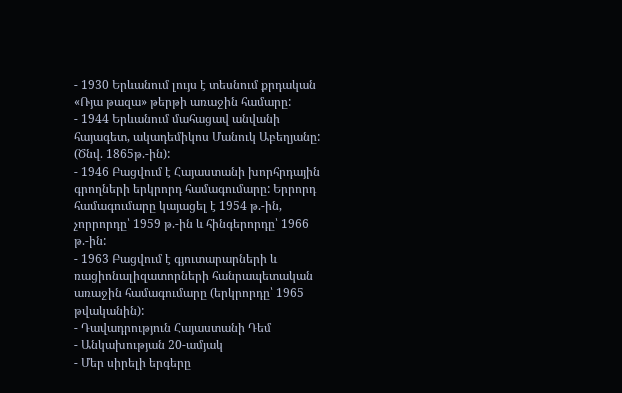- 1930 Երևանում լույս է տեսնում քրդական «Ռյա թազա» թերթի առաջին համարը:
- 1944 Երևանում մահացավ անվանի հայագետ, ակադեմիկոս Մանուկ Աբեղյանը: (Ծնվ. 1865թ.-ին):
- 1946 Բացվում է Հայաստանի խորհրդային գրողների երկրորդ համագումարը: Երրորդ համագումարը կայացել է 1954 թ.-ին, չորրորդը՝ 1959 թ.-ին և հինգերորդը՝ 1966 թ.-ին:
- 1963 Բացվում է գյուտարարների և ռացիոնալիզատորների հանրապետական առաջին համագումարը (երկրորդը՝ 1965 թվականին):
- Դավադրություն Հայաստանի Դեմ
- Անկախության 20-ամյակ
- Մեր սիրելի երգերը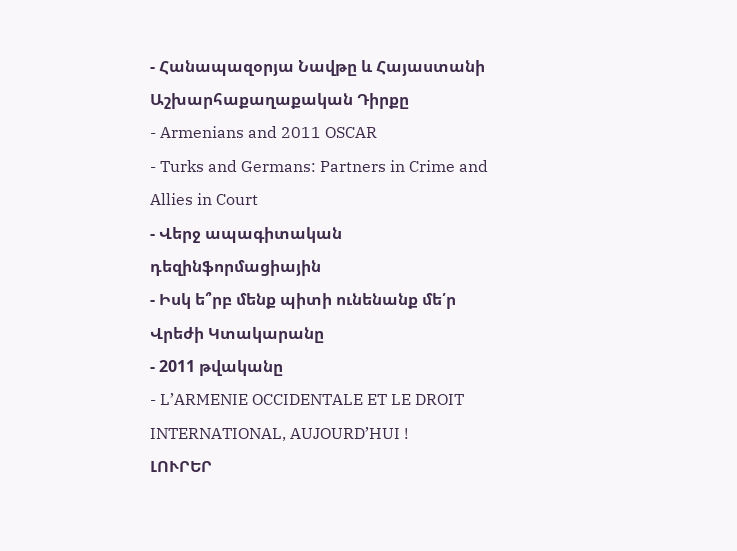- Հանապազօրյա Նավթը և Հայաստանի Աշխարհաքաղաքական Դիրքը
- Armenians and 2011 OSCAR
- Turks and Germans: Partners in Crime and Allies in Court
- Վերջ ապագիտական դեզինֆորմացիային
- Իսկ ե՞րբ մենք պիտի ունենանք մե՛ր Վրեժի Կտակարանը
- 2011 թվականը
- L’ARMENIE OCCIDENTALE ET LE DROIT INTERNATIONAL, AUJOURD’HUI !
ԼՈՒՐԵՐ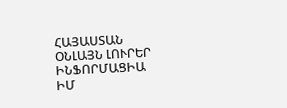ՀԱՅԱՍՏԱՆ
ՕՆԼԱՅՆ ԼՈՒՐԵՐ
ԻՆՖՈՐՄԱՑԻԱ
ԻՄ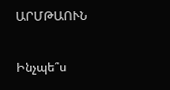ԱՐՄԹԱՈՒՆ

Ինչպե՞ս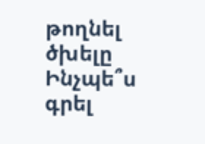թողնել ծխելը
Ինչպե՞ս գրել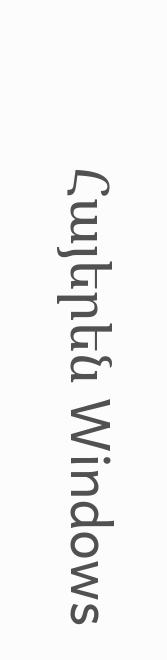Հայերեն Windows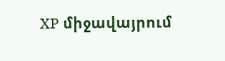XP միջավայրում